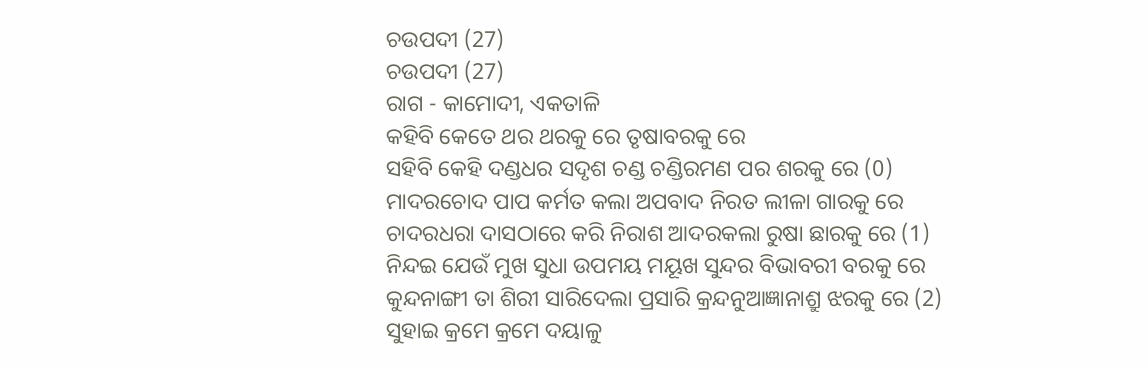ଚଉପଦୀ (27)
ଚଉପଦୀ (27)
ରାଗ - କାମୋଦୀ, ଏକତାଳି
କହିବି କେତେ ଥର ଥରକୁ ରେ ତୃଷାବରକୁ ରେ
ସହିବି କେହି ଦଣ୍ଡଧର ସଦୃଶ ଚଣ୍ଡ ଚଣ୍ଡିରମଣ ପର ଶରକୁ ରେ (0)
ମାଦରଚୋଦ ପାପ କର୍ମତ କଲା ଅପବାଦ ନିରତ ଲୀଳା ଗାରକୁ ରେ
ଚାଦରଧରା ଦାସଠାରେ କରି ନିରାଶ ଆଦରକଲା ରୁଷା ଛାରକୁ ରେ (1)
ନିନ୍ଦଇ ଯେଉଁ ମୁଖ ସୁଧା ଉପମୟ ମୟୂଖ ସୁନ୍ଦର ବିଭାବରୀ ବରକୁ ରେ
କୁନ୍ଦନାଙ୍ଗୀ ତା ଶିରୀ ସାରିଦେଲା ପ୍ରସାରି କ୍ରନ୍ଦନୁଆଜ୍ଞାନାଶ୍ରୁ ଝରକୁ ରେ (2)
ସୁହାଇ କ୍ରମେ କ୍ରମେ ଦୟାଳୁ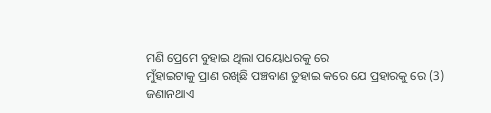ମଣି ପ୍ରେମେ ବୁହାଇ ଥିଲା ପୟୋଧରକୁ ରେ
ମୁଁହାଇଟାକୁ ପ୍ରାଣ ରଖିଛି ପଞ୍ଚବାଣ ତୁହାଇ କରେ ଯେ ପ୍ରହାରକୁ ରେ (3)
ଜଣାନଥାଏ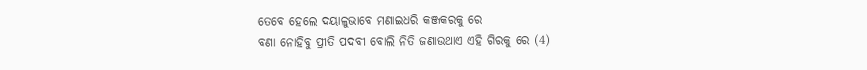ତେବେ ହେଲେ ଦୟାଳୁଭାବେ ମଣାଇଧରି କଞ୍ଜକରକୁ ରେ
ବଣା ନୋହିବୁ ପ୍ରୀତି ପଦବୀ ବୋଲି ନିତି ଜଣାଉଥାଏ ଏହି ଗିରକୁ ରେ (4)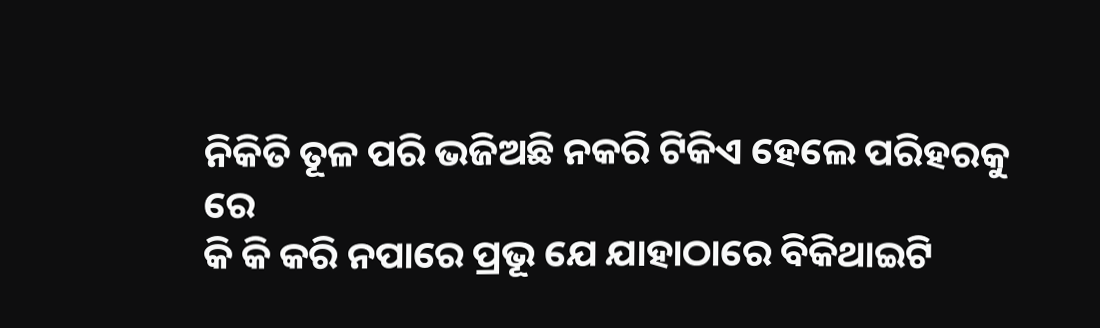ନିକିତି ତୂଳ ପରି ଭଜିଅଛି ନକରି ଟିକିଏ ହେଲେ ପରିହରକୁ ରେ
କି କି କରି ନପାରେ ପ୍ରଭୂ ଯେ ଯାହାଠାରେ ବିକିଥାଇଟି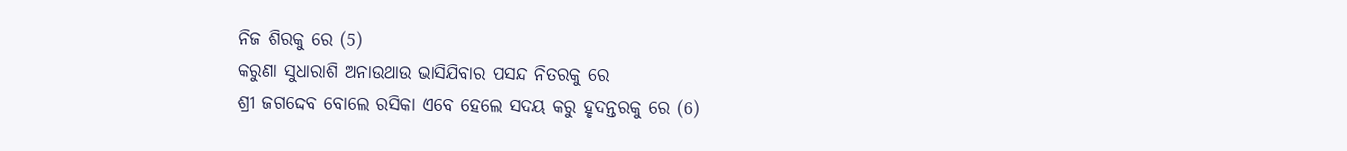ନିଜ ଶିରକୁ ରେ (5)
କରୁଣା ସୁଧାରାଶି ଅନାଉଥାଉ ଭାସିଯିବାର ପସନ୍ଦ ନିତରକୁ ରେ
ଶ୍ରୀ ଜଗଦ୍ଦେବ ବୋଲେ ରସିକା ଏବେ ହେଲେ ସଦୟ କରୁ ହୃଦନ୍ତରକୁ ରେ (6)